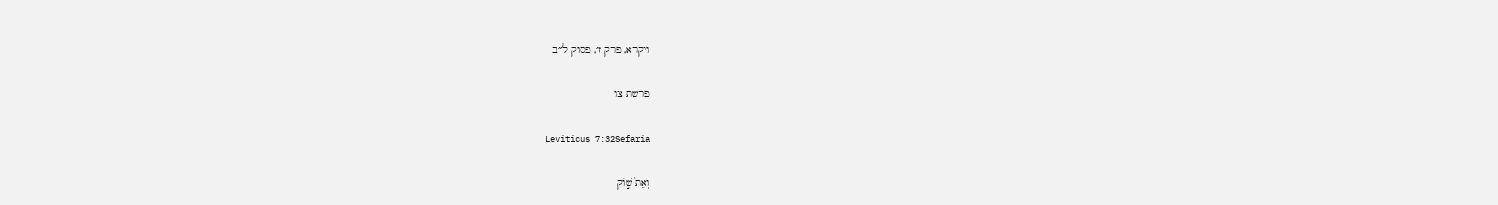ויקרא, פרק ז׳, פסוק ל״ב

פרשת צו

Leviticus 7:32Sefaria

וְאֵת֙ שׁ֣וֹק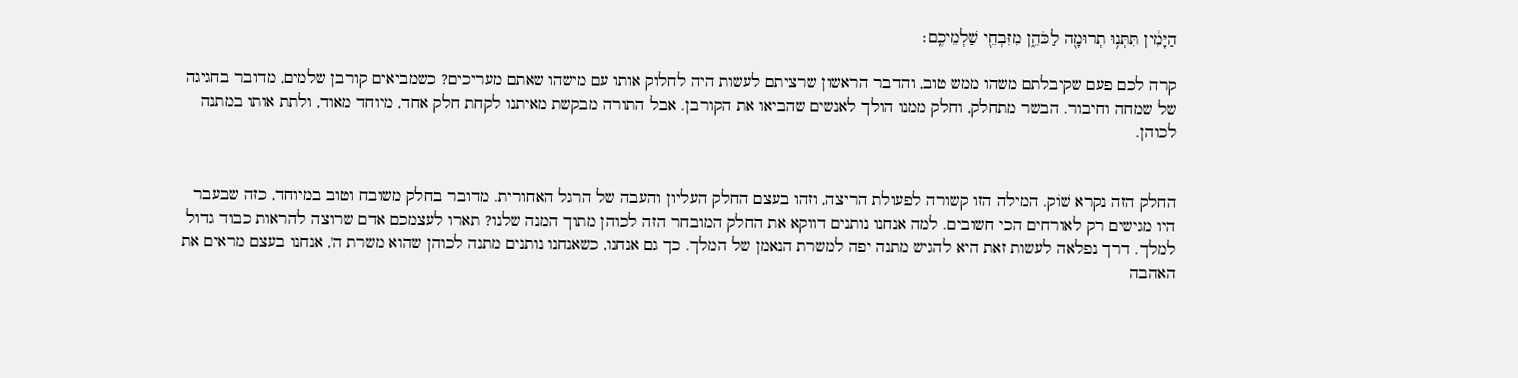הַיָּמִ֔ין תִּתְּנ֥וּ תְרוּמָ֖ה לַכֹּהֵ֑ן מִזִּבְחֵ֖י שַׁלְמֵיכֶֽם׃

קרה לכם פעם שקיבלתם משהו ממש טוב, והדבר הראשון שרציתם לעשות היה לחלוק אותו עם מישהו שאתם מעריכים? כשמביאים קורבן שלמים, מדובר בחגיגה של שמחה וחיבור. הבשר מתחלק, וחלק ממנו הולך לאנשים שהביאו את הקורבן. אבל התורה מבקשת מאיתנו לקחת חלק אחד, מיוחד מאוד, ולתת אותו במתנה לכוהן.


החלק הזה נקרא שׁוֹק. המילה הזו קשורה לפעולת הריצה, וזהו בעצם החלק העליון והעבה של הרגל האחורית. מדובר בחלק משובח וטוב במיוחד, כזה שבעבר היו מגישים רק לאורחים הכי חשובים. למה אנחנו נותנים דווקא את החלק המובחר הזה לכוהן מתוך המנה שלנו? תארו לעצמכם אדם שרוצה להראות כבוד גדול למלך. דרך נפלאה לעשות זאת היא להגיש מתנה יפה למשרת הנאמן של המלך. כך גם אנחנו, כשאנחנו נותנים מתנה לכוהן שהוא משרת ה', אנחנו בעצם מראים את האהבה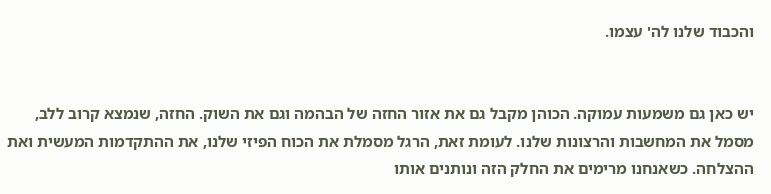והכבוד שלנו לה' עצמו.


יש כאן גם משמעות עמוקה. הכוהן מקבל גם את אזור החזה של הבהמה וגם את השוק. החזה, שנמצא קרוב ללב, מסמל את המחשבות והרצונות שלנו. לעומת זאת, הרגל מסמלת את הכוח הפיזי שלנו, את ההתקדמות המעשית ואת ההצלחה. כשאנחנו מרימים את החלק הזה ונותנים אותו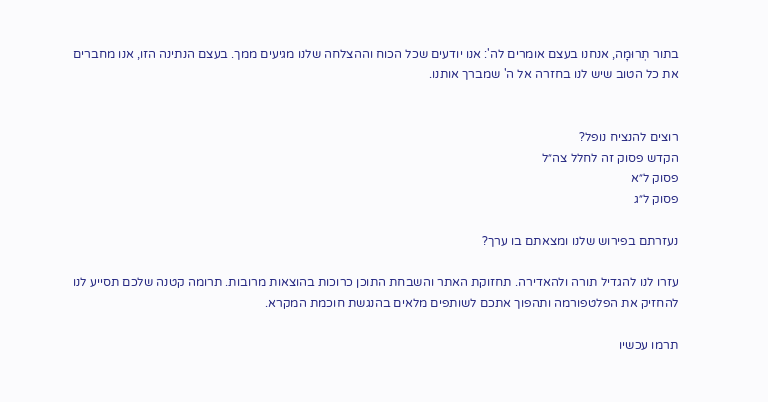בתור תְרוּמָה, אנחנו בעצם אומרים לה': אנו יודעים שכל הכוח וההצלחה שלנו מגיעים ממך. בעצם הנתינה הזו, אנו מחברים את כל הטוב שיש לנו בחזרה אל ה' שמברך אותנו.


רוצים להנציח נופל?
הקדש פסוק זה לחלל צה״ל
פסוק ל״א
פסוק ל״ג

נעזרתם בפירוש שלנו ומצאתם בו ערך?

עזרו לנו להגדיל תורה ולהאדירה. תחזוקת האתר והשבחת התוכן כרוכות בהוצאות מרובות. תרומה קטנה שלכם תסייע לנו להחזיק את הפלטפורמה ותהפוך אתכם לשותפים מלאים בהנגשת חוכמת המקרא.

תרמו עכשיו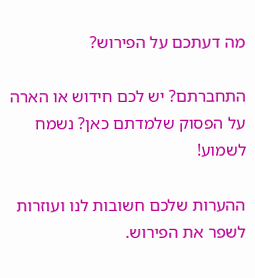מה דעתכם על הפירוש?

התחברתם? יש לכם חידוש או הארה על הפסוק שלמדתם כאן? נשמח לשמוע!

ההערות שלכם חשובות לנו ועוזרות לשפר את הפירוש.